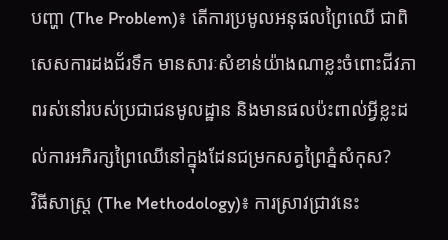បញ្ហា (The Problem)៖ តើការប្រមូលអនុផលព្រៃឈើ ជាពិសេសការដងជ័រទឹក មានសារៈសំខាន់យ៉ាងណាខ្លះចំពោះជីវភាពរស់នៅរបស់ប្រជាជនមូលដ្ឋាន និងមានផលប៉ះពាល់អ្វីខ្លះដល់ការអភិរក្សព្រៃឈើនៅក្នុងដែនជម្រកសត្វព្រៃភ្នំសំកុស?
វិធីសាស្ត្រ (The Methodology)៖ ការស្រាវជ្រាវនេះ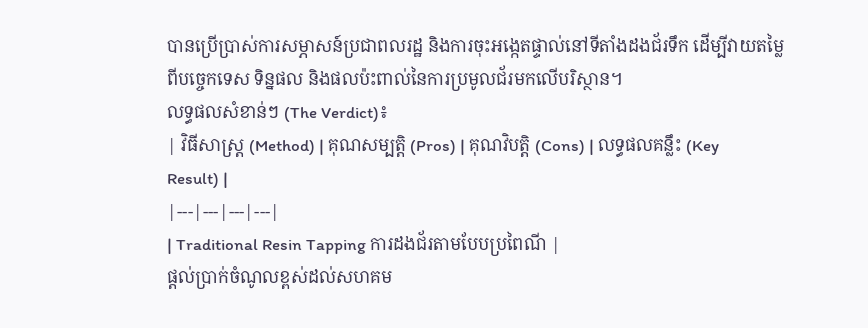បានប្រើប្រាស់ការសម្ភាសន៍ប្រជាពលរដ្ឋ និងការចុះអង្កេតផ្ទាល់នៅទីតាំងដងជ័រទឹក ដើម្បីវាយតម្លៃពីបច្ចេកទេស ទិន្នផល និងផលប៉ះពាល់នៃការប្រមូលជ័រមកលើបរិស្ថាន។
លទ្ធផលសំខាន់ៗ (The Verdict)៖
| វិធីសាស្ត្រ (Method) | គុណសម្បត្តិ (Pros) | គុណវិបត្តិ (Cons) | លទ្ធផលគន្លឹះ (Key Result) |
|---|---|---|---|
| Traditional Resin Tapping ការដងជ័រតាមបែបប្រពៃណី |
ផ្តល់ប្រាក់ចំណូលខ្ពស់ដល់សហគម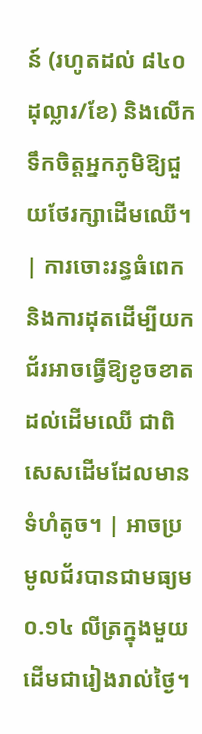ន៍ (រហូតដល់ ៨៤០ ដុល្លារ/ខែ) និងលើកទឹកចិត្តអ្នកភូមិឱ្យជួយថែរក្សាដើមឈើ។ | ការចោះរន្ធធំពេក និងការដុតដើម្បីយកជ័រអាចធ្វើឱ្យខូចខាតដល់ដើមឈើ ជាពិសេសដើមដែលមានទំហំតូច។ | អាចប្រមូលជ័របានជាមធ្យម ០.១៤ លីត្រក្នុងមួយដើមជារៀងរាល់ថ្ងៃ។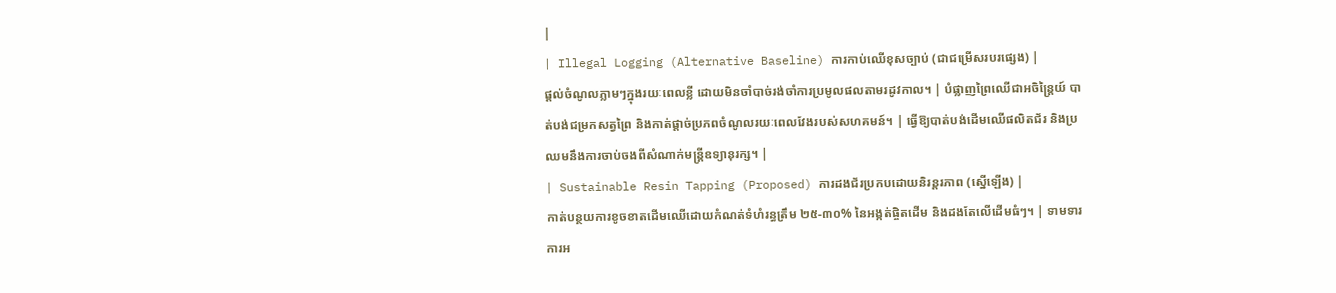|
| Illegal Logging (Alternative Baseline) ការកាប់ឈើខុសច្បាប់ (ជាជម្រើសរបរផ្សេង) |
ផ្តល់ចំណូលភ្លាមៗក្នុងរយៈពេលខ្លី ដោយមិនចាំបាច់រង់ចាំការប្រមូលផលតាមរដូវកាល។ | បំផ្លាញព្រៃឈើជាអចិន្ត្រៃយ៍ បាត់បង់ជម្រកសត្វព្រៃ និងកាត់ផ្តាច់ប្រភពចំណូលរយៈពេលវែងរបស់សហគមន៍។ | ធ្វើឱ្យបាត់បង់ដើមឈើផលិតជ័រ និងប្រឈមនឹងការចាប់ចងពីសំណាក់មន្ត្រីឧទ្យានុរក្ស។ |
| Sustainable Resin Tapping (Proposed) ការដងជ័រប្រកបដោយនិរន្តរភាព (ស្នើឡើង) |
កាត់បន្ថយការខូចខាតដើមឈើដោយកំណត់ទំហំរន្ធត្រឹម ២៥-៣០% នៃអង្កត់ផ្ចិតដើម និងដងតែលើដើមធំៗ។ | ទាមទារការអ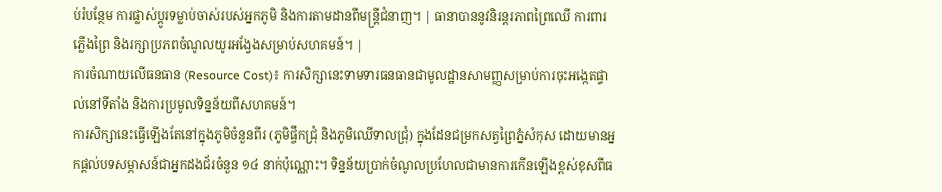ប់រំបន្ថែម ការផ្លាស់ប្តូរទម្លាប់ចាស់របស់អ្នកភូមិ និងការតាមដានពីមន្ត្រីជំនាញ។ | ធានាបាននូវនិរន្តរភាពព្រៃឈើ ការពារភ្លើងព្រៃ និងរក្សាប្រភពចំណូលយូរអង្វែងសម្រាប់សហគមន៍។ |
ការចំណាយលើធនធាន (Resource Cost)៖ ការសិក្សានេះទាមទារធនធានជាមូលដ្ឋានសាមញ្ញសម្រាប់ការចុះអង្កេតផ្ទាល់នៅទីតាំង និងការប្រមូលទិន្នន័យពីសហគមន៍។
ការសិក្សានេះធ្វើឡើងតែនៅក្នុងភូមិចំនួនពីរ (ភូមិផ្ចឹកជ្រុំ និងភូមិឈើទាលជ្រុំ) ក្នុងដែនជម្រកសត្វព្រៃភ្នំសំកុស ដោយមានអ្នកផ្តល់បទសម្ភាសន៍ជាអ្នកដងជ័រចំនួន ១៤ នាក់ប៉ុណ្ណោះ។ ទិន្នន័យប្រាក់ចំណូលប្រហែលជាមានការកើនឡើងខ្ពស់ខុសពីធ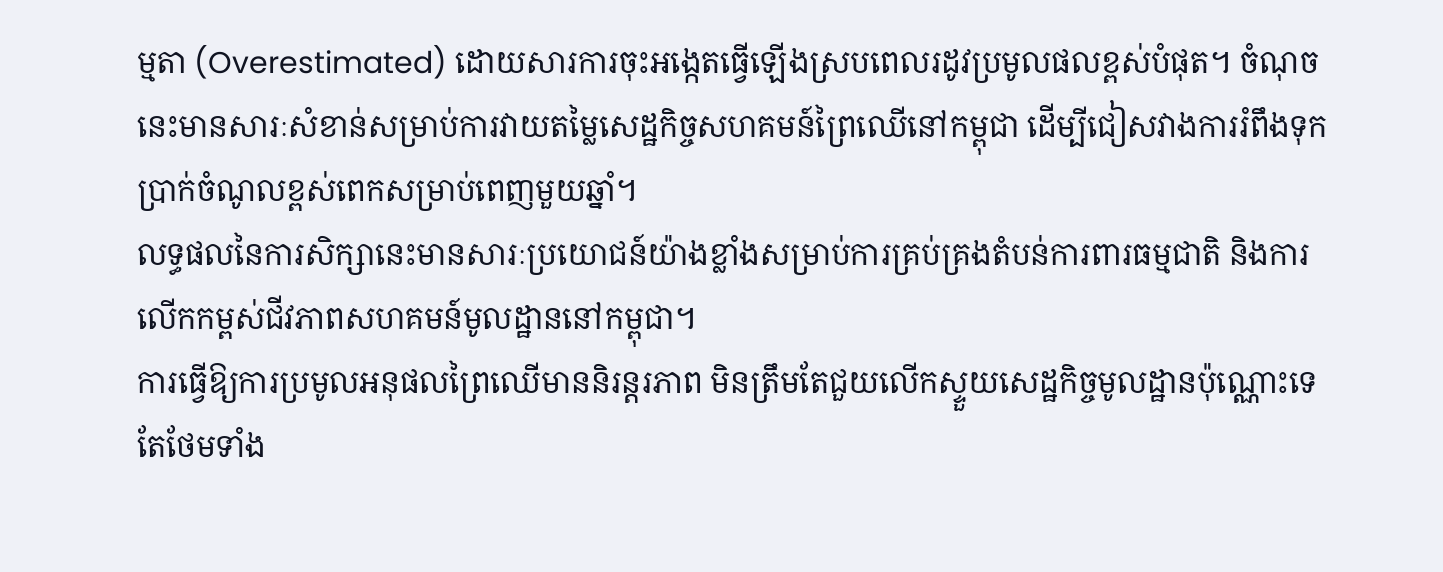ម្មតា (Overestimated) ដោយសារការចុះអង្កេតធ្វើឡើងស្របពេលរដូវប្រមូលផលខ្ពស់បំផុត។ ចំណុចនេះមានសារៈសំខាន់សម្រាប់ការវាយតម្លៃសេដ្ឋកិច្ចសហគមន៍ព្រៃឈើនៅកម្ពុជា ដើម្បីជៀសវាងការរំពឹងទុកប្រាក់ចំណូលខ្ពស់ពេកសម្រាប់ពេញមួយឆ្នាំ។
លទ្ធផលនៃការសិក្សានេះមានសារៈប្រយោជន៍យ៉ាងខ្លាំងសម្រាប់ការគ្រប់គ្រងតំបន់ការពារធម្មជាតិ និងការលើកកម្ពស់ជីវភាពសហគមន៍មូលដ្ឋាននៅកម្ពុជា។
ការធ្វើឱ្យការប្រមូលអនុផលព្រៃឈើមាននិរន្តរភាព មិនត្រឹមតែជួយលើកស្ទួយសេដ្ឋកិច្ចមូលដ្ឋានប៉ុណ្ណោះទេ តែថែមទាំង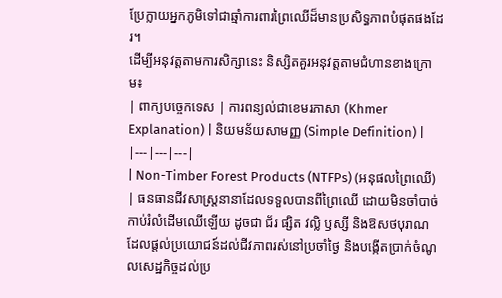ប្រែក្លាយអ្នកភូមិទៅជាឆ្មាំការពារព្រៃឈើដ៏មានប្រសិទ្ធភាពបំផុតផងដែរ។
ដើម្បីអនុវត្តតាមការសិក្សានេះ និស្សិតគួរអនុវត្តតាមជំហានខាងក្រោម៖
| ពាក្យបច្ចេកទេស | ការពន្យល់ជាខេមរភាសា (Khmer Explanation) | និយមន័យសាមញ្ញ (Simple Definition) |
|---|---|---|
| Non-Timber Forest Products (NTFPs) (អនុផលព្រៃឈើ) | ធនធានជីវសាស្ត្រនានាដែលទទួលបានពីព្រៃឈើ ដោយមិនចាំបាច់កាប់រំលំដើមឈើឡើយ ដូចជា ជ័រ ផ្សិត វល្លិ ឫស្សី និងឱសថបុរាណ ដែលផ្តល់ប្រយោជន៍ដល់ជីវភាពរស់នៅប្រចាំថ្ងៃ និងបង្កើតប្រាក់ចំណូលសេដ្ឋកិច្ចដល់ប្រ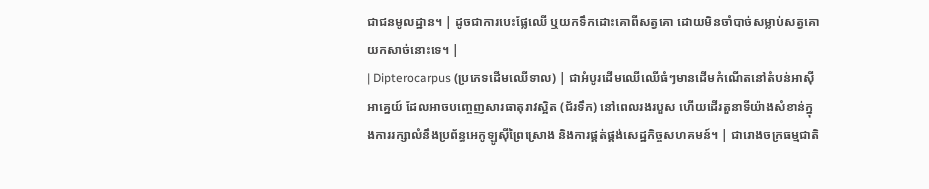ជាជនមូលដ្ឋាន។ | ដូចជាការបេះផ្លែឈើ ឬយកទឹកដោះគោពីសត្វគោ ដោយមិនចាំបាច់សម្លាប់សត្វគោយកសាច់នោះទេ។ |
| Dipterocarpus (ប្រភេទដើមឈើទាល) | ជាអំបូរដើមឈើឈើធំៗមានដើមកំណើតនៅតំបន់អាស៊ីអាគ្នេយ៍ ដែលអាចបញ្ចេញសារធាតុរាវស្អិត (ជ័រទឹក) នៅពេលរងរបួស ហើយដើរតួនាទីយ៉ាងសំខាន់ក្នុងការរក្សាលំនឹងប្រព័ន្ធអេកូឡូស៊ីព្រៃស្រោង និងការផ្គត់ផ្គង់សេដ្ឋកិច្ចសហគមន៍។ | ជារោងចក្រធម្មជាតិ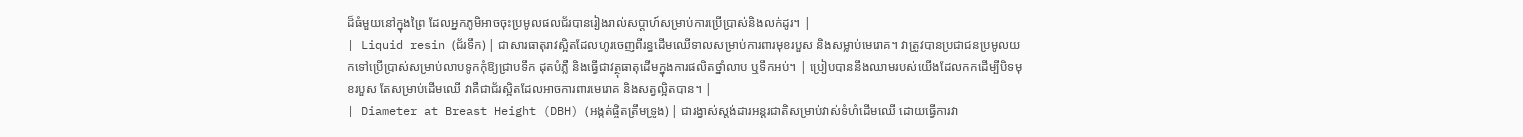ដ៏ធំមួយនៅក្នុងព្រៃ ដែលអ្នកភូមិអាចចុះប្រមូលផលជ័របានរៀងរាល់សប្តាហ៍សម្រាប់ការប្រើប្រាស់និងលក់ដូរ។ |
| Liquid resin (ជ័រទឹក) | ជាសារធាតុរាវស្អិតដែលហូរចេញពីរន្ធដើមឈើទាលសម្រាប់ការពារមុខរបួស និងសម្លាប់មេរោគ។ វាត្រូវបានប្រជាជនប្រមូលយកទៅប្រើប្រាស់សម្រាប់លាបទូកកុំឱ្យជ្រាបទឹក ដុតបំភ្លឺ និងធ្វើជាវត្ថុធាតុដើមក្នុងការផលិតថ្នាំលាប ឬទឹកអប់។ | ប្រៀបបាននឹងឈាមរបស់យើងដែលកកដើម្បីបិទមុខរបួស តែសម្រាប់ដើមឈើ វាគឺជាជ័រស្អិតដែលអាចការពារមេរោគ និងសត្វល្អិតបាន។ |
| Diameter at Breast Height (DBH) (អង្កត់ផ្ចិតត្រឹមទ្រូង) | ជារង្វាស់ស្តង់ដារអន្តរជាតិសម្រាប់វាស់ទំហំដើមឈើ ដោយធ្វើការវា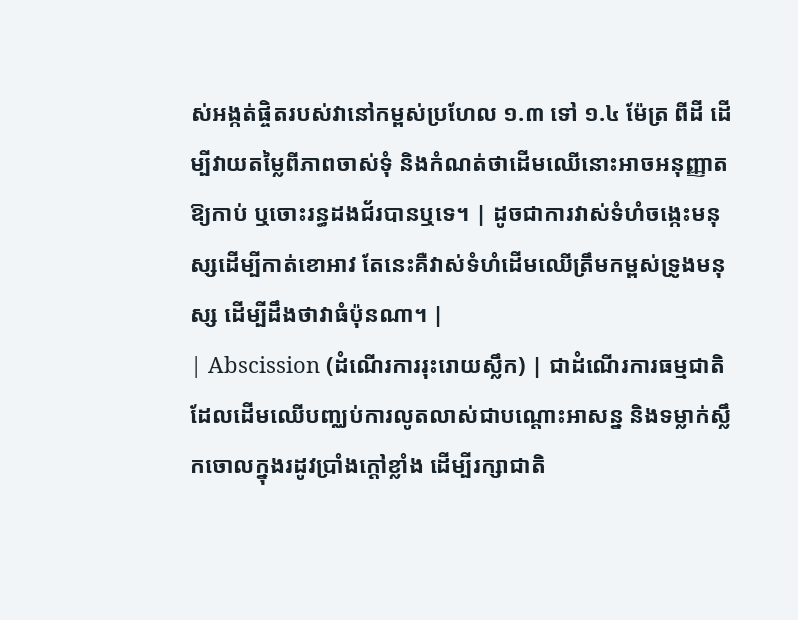ស់អង្កត់ផ្ចិតរបស់វានៅកម្ពស់ប្រហែល ១.៣ ទៅ ១.៤ ម៉ែត្រ ពីដី ដើម្បីវាយតម្លៃពីភាពចាស់ទុំ និងកំណត់ថាដើមឈើនោះអាចអនុញ្ញាតឱ្យកាប់ ឬចោះរន្ធដងជ័របានឬទេ។ | ដូចជាការវាស់ទំហំចង្កេះមនុស្សដើម្បីកាត់ខោអាវ តែនេះគឺវាស់ទំហំដើមឈើត្រឹមកម្ពស់ទ្រូងមនុស្ស ដើម្បីដឹងថាវាធំប៉ុនណា។ |
| Abscission (ដំណើរការរុះរោយស្លឹក) | ជាដំណើរការធម្មជាតិដែលដើមឈើបញ្ឈប់ការលូតលាស់ជាបណ្តោះអាសន្ន និងទម្លាក់ស្លឹកចោលក្នុងរដូវប្រាំងក្តៅខ្លាំង ដើម្បីរក្សាជាតិ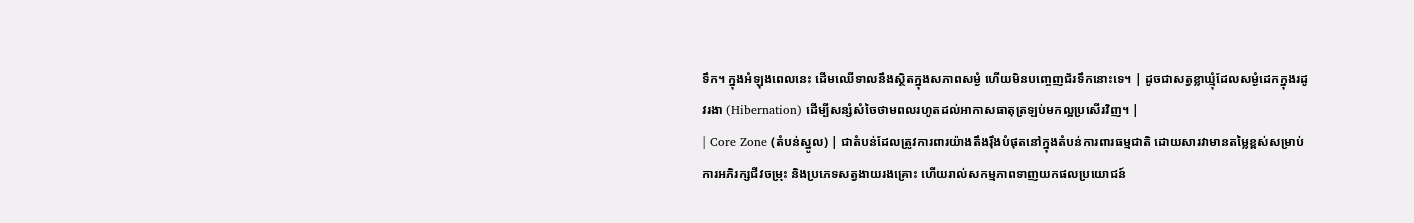ទឹក។ ក្នុងអំឡុងពេលនេះ ដើមឈើទាលនឹងស្ថិតក្នុងសភាពសម្ងំ ហើយមិនបញ្ចេញជ័រទឹកនោះទេ។ | ដូចជាសត្វខ្លាឃ្មុំដែលសម្ងំដេកក្នុងរដូវរងា (Hibernation) ដើម្បីសន្សំសំចៃថាមពលរហូតដល់អាកាសធាតុត្រឡប់មកល្អប្រសើរវិញ។ |
| Core Zone (តំបន់ស្នូល) | ជាតំបន់ដែលត្រូវការពារយ៉ាងតឹងរ៉ឹងបំផុតនៅក្នុងតំបន់ការពារធម្មជាតិ ដោយសារវាមានតម្លៃខ្ពស់សម្រាប់ការអភិរក្សជីវចម្រុះ និងប្រភេទសត្វងាយរងគ្រោះ ហើយរាល់សកម្មភាពទាញយកផលប្រយោជន៍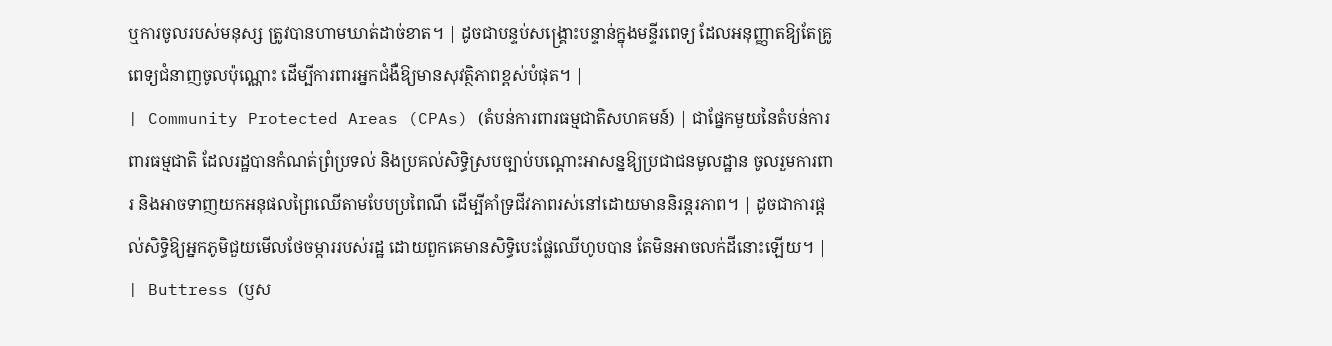ឬការចូលរបស់មនុស្ស ត្រូវបានហាមឃាត់ដាច់ខាត។ | ដូចជាបន្ទប់សង្គ្រោះបន្ទាន់ក្នុងមន្ទីរពេទ្យ ដែលអនុញ្ញាតឱ្យតែគ្រូពេទ្យជំនាញចូលប៉ុណ្ណោះ ដើម្បីការពារអ្នកជំងឺឱ្យមានសុវត្ថិភាពខ្ពស់បំផុត។ |
| Community Protected Areas (CPAs) (តំបន់ការពារធម្មជាតិសហគមន៍) | ជាផ្នែកមួយនៃតំបន់ការពារធម្មជាតិ ដែលរដ្ឋបានកំណត់ព្រំប្រទល់ និងប្រគល់សិទ្ធិស្របច្បាប់បណ្តោះអាសន្នឱ្យប្រជាជនមូលដ្ឋាន ចូលរួមការពារ និងអាចទាញយកអនុផលព្រៃឈើតាមបែបប្រពៃណី ដើម្បីគាំទ្រជីវភាពរស់នៅដោយមាននិរន្តរភាព។ | ដូចជាការផ្តល់សិទ្ធិឱ្យអ្នកភូមិជួយមើលថែចម្ការរបស់រដ្ឋ ដោយពួកគេមានសិទ្ធិបេះផ្លែឈើហូបបាន តែមិនអាចលក់ដីនោះឡើយ។ |
| Buttress (ឫស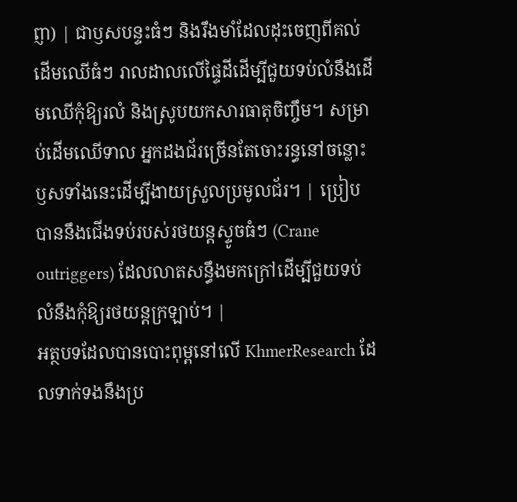ព្ញា) | ជាឫសបន្ទះធំៗ និងរឹងមាំដែលដុះចេញពីគល់ដើមឈើធំៗ រាលដាលលើផ្ទៃដីដើម្បីជួយទប់លំនឹងដើមឈើកុំឱ្យរលំ និងស្រូបយកសារធាតុចិញ្ចឹម។ សម្រាប់ដើមឈើទាល អ្នកដងជ័រច្រើនតែចោះរន្ធនៅចន្លោះឫសទាំងនេះដើម្បីងាយស្រួលប្រមូលជ័រ។ | ប្រៀបបាននឹងជើងទប់របស់រថយន្តស្ទូចធំៗ (Crane outriggers) ដែលលាតសន្ធឹងមកក្រៅដើម្បីជួយទប់លំនឹងកុំឱ្យរថយន្តក្រឡាប់។ |
អត្ថបទដែលបានបោះពុម្ពនៅលើ KhmerResearch ដែលទាក់ទងនឹងប្រ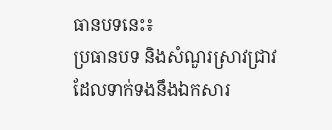ធានបទនេះ៖
ប្រធានបទ និងសំណួរស្រាវជ្រាវដែលទាក់ទងនឹងឯកសារ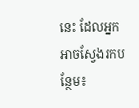នេះ ដែលអ្នកអាចស្វែងរកបន្ថែម៖